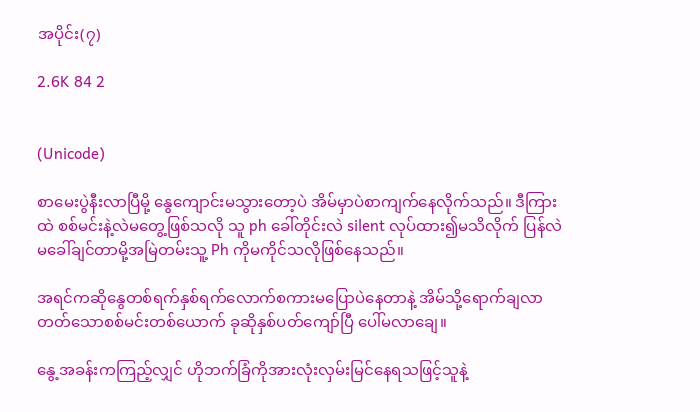အပိုင်း(၇)

2.6K 84 2


(Unicode)

စာမေးပွဲနီးလာပြီမို့ နွေကျောင်းမသွားတော့ပဲ အိမ်မှာပဲစာကျက်နေလိုက်သည်။ ဒီကြားထဲ စစ်မင်းနဲ့လဲမတွေ့ဖြစ်သလို သူ ph ခေါ်တိုင်းလဲ silent လုပ်ထား၍မသိလိုက် ပြန်လဲမခေါ်ချင်တာမို့အမြဲတမ်းသူ့ Ph ကိုမကိုင်သလိုဖြစ်နေသည်။

အရင်ကဆိုနွေတစ်ရက်နှစ်ရက်လောက်စကားမပြောပဲနေတာနဲ့ အိမ်သို့ရောက်ချလာတတ်သောစစ်မင်းတစ်ယောက် ခုဆိုနှစ်ပတ်ကျော်ပြီ ပေါ်မလာချေ။

နွေ့အခန်းကကြည့်လျှင် ဟိုဘက်ခြံကိုအားလုံးလှမ်းမြင်နေရသဖြင့်သူနဲ့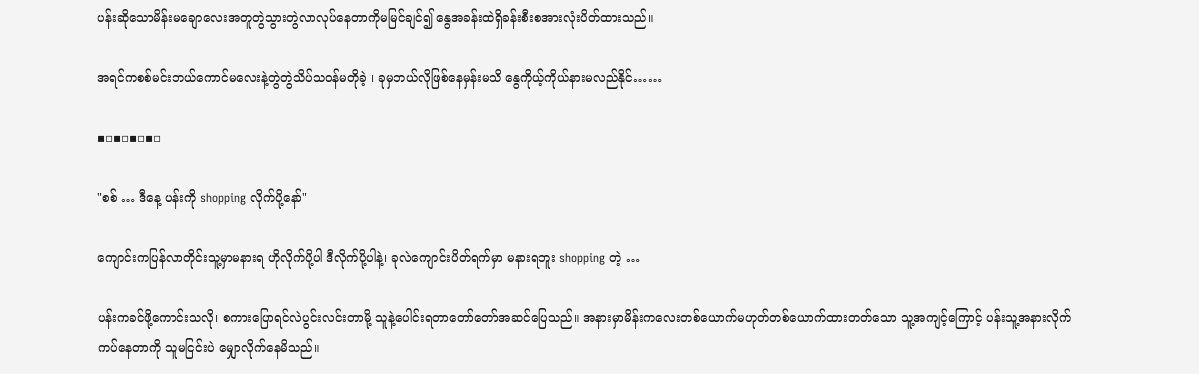ပန်းဆိုသောမိန်းမချောလေးအတူတွဲသွားတွဲလာလုပ်နေတာကိုမမြင်ချင်၍ နွေအခန်းထဲရှိခန်းစီးစအားလုံးပိတ်ထားသည်။

အရင်ကစစ်မင်းဘယ်ကောင်မလေးနဲ့တွဲတွဲသိပ်သဝန်မတိုခဲ့ ၊ ခုမှဘယ်လိုဖြစ်နေမှန်းမသိ နွေကိုယ့်ကိုယ်နားမလည်နိုင်……

▪▫▪▫▪▫▪▫

"စစ် … ဒီနေ့ ပန်းကို shopping လိုက်ပို့နော်"

ကျောင်းကပြန်လာတိုင်းသူ့မှာမနားရ ဟိုလိုက်ပို့ပါ ဒီလိုက်ပို့ပါနဲ့၊ ခုလဲကျောင်းပိတ်ရက်မှာ မနားရဘူး shopping တဲ့ …

ပန်းကခင်ဖို့ကောင်းသလို၊ စကားပြောရင်လဲပွင်းလင်းတာမို့ သူနဲ့ပေါင်းရတာတော်တော်အဆင်ပြေသည်။ အနားမှာမိန်းကလေးတစ်ယောက်မဟုတ်တစ်ယောက်ထားတတ်သော သူ့အကျင့်ကြောင့် ပန်းသူ့အနားလိုက်ကပ်‌နေတာကို သူမငြင်းပဲ မျှောလိုက်နေမိသည်။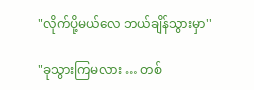"လိုက်ပို့မယ်လေ ဘယ်ချိန်သွားမှာ''

"ခုသွားကြမလား … တစ်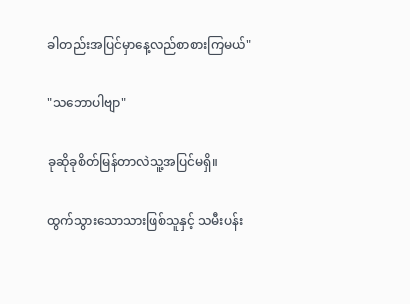ခါတည်းအပြင်မှာနေ့လည်စာစားကြမယ်"

"သဘောပါဗျာ"

ခုဆိုခုစိတ်မြန်တာလဲသူ့အပြင်မရှိ။

ထွက်သွားသောသားဖြစ်သူနှင့် သမီးပန်း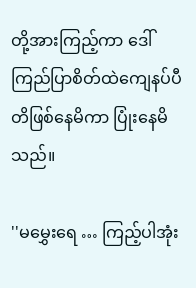တို့အားကြည့်ကာ ဒေါ်ကြည်ပြာစိတ်ထဲကျေနပ်ပီတိဖြစ်နေမိကာ ပြုံးနေမိသည်။

''မမွှေးရေ … ကြည့်ပါအုံး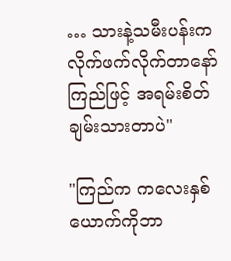… သားနဲ့သမီးပန်းကလိုက်ဖက်လိုက်တာနော် ကြည်ဖြင့် အရမ်းစိတ်ချမ်းသားတာပဲ"

"ကြည်က ကလေးနှစ်ယောက်ကိုဘာ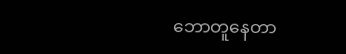ဘောတူနေတာ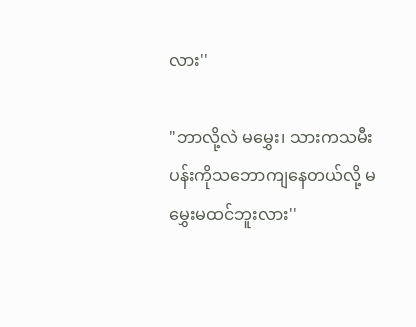လား''

"ဘာလို့လဲ မမွှေး၊ သားကသမီးပန်းကိုသဘောကျနေတယ်လို့ မမွှေးမထင်ဘူးလား''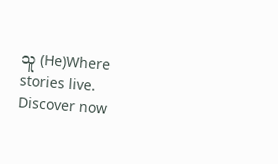သူ (He)Where stories live. Discover now